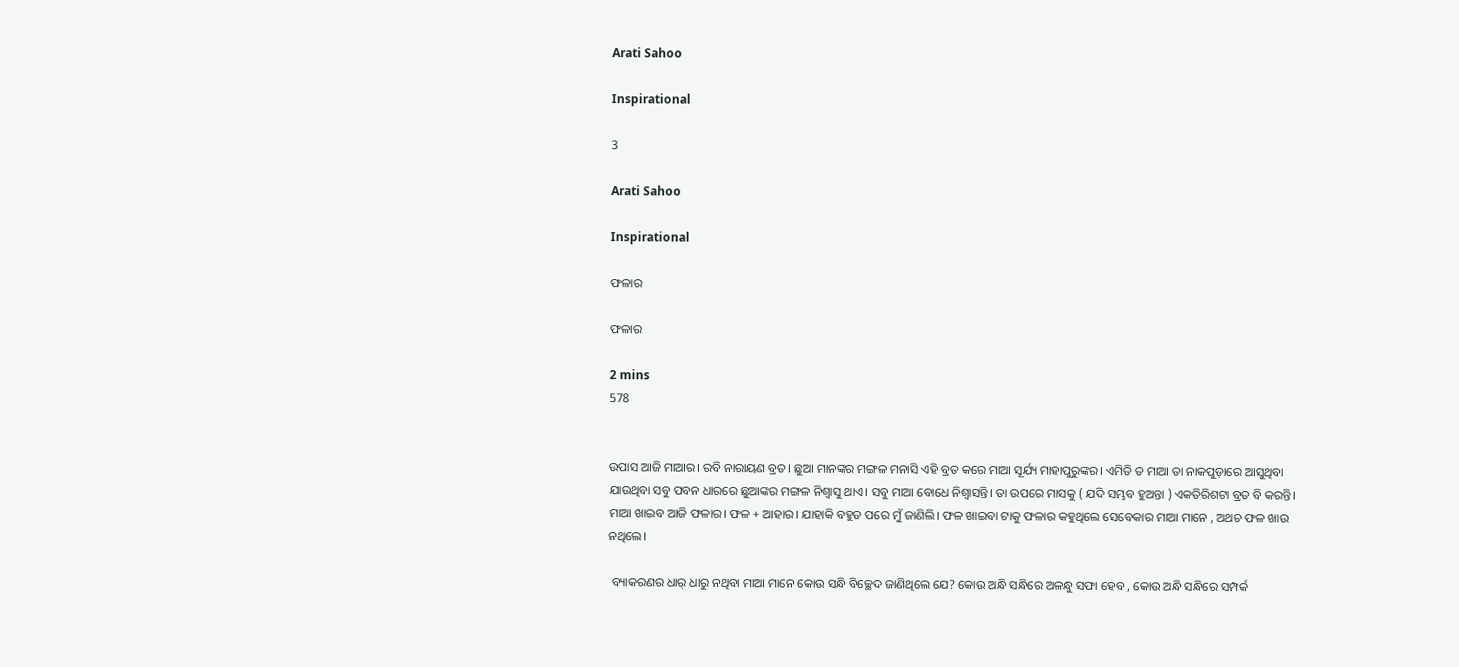Arati Sahoo

Inspirational

3

Arati Sahoo

Inspirational

ଫଳାର

ଫଳାର

2 mins
578


ଉପାସ ଆଜି ମାଆର। ରବି ନାରାୟଣ ବ୍ରତ। ଛୁଆ ମାନଙ୍କର ମଙ୍ଗଳ ମନାସି ଏହି ବ୍ରତ କରେ ମାଆ ସୂର୍ଯ୍ୟ ମାହାପୁରୁଙ୍କର। ଏମିତି ତ ମାଆ ତା ନାକପୁଡ଼ାରେ ଆସୁଥିବା ଯାଉଥିବା ସବୁ ପବନ ଧାରରେ ଛୁଆଙ୍କର ମଙ୍ଗଳ ନିଶ୍ଵାସୁ ଥାଏ। ସବୁ ମାଆ ବୋଧେ ନିଶ୍ଵାସନ୍ତି। ତା ଉପରେ ମାସକୁ ( ଯଦି ସମ୍ଭବ ହୁଅନ୍ତା ) ଏକତିରିଶଟା ବ୍ରତ ବି କରନ୍ତି। ମାଆ ଖାଇବ ଆଜି ଫଳାର। ଫଳ + ଆହାର। ଯାହାକି ବହୁତ ପରେ ମୁଁ ଜାଣିଲି। ଫଳ ଖାଇବା ଟାକୁ ଫଳାର କହୁଥିଲେ ସେବେକାର ମାଆ ମାନେ , ଅଥଚ ଫଳ ଖାଉ ନଥିଲେ।

 ବ୍ୟାକରଣର ଧାର୍ ଧାରୁ ନଥିବା ମାଆ ମାନେ କୋଉ ସନ୍ଧି ବିଚ୍ଛେଦ ଜାଣିଥିଲେ ଯେ? କୋଉ ଅନ୍ଧି ସନ୍ଧିରେ ଅଳନ୍ଧୁ ସଫା ହେବ , କୋଉ ଅନ୍ଧି ସନ୍ଧିରେ ସମ୍ପର୍କ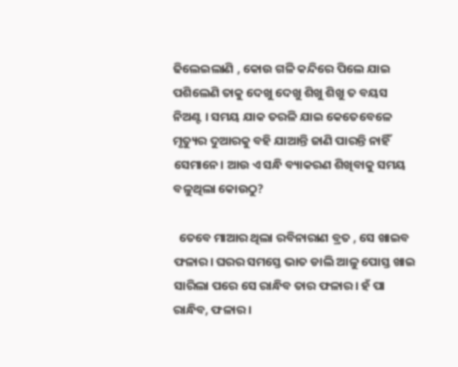ଢିଲେଇଲାଣି , କୋଉ ଗଳି କନ୍ଦିରେ ପିଲେ ଯାଇ ପଶିଲେଣି ତାକୁ ଦେଖୁ ଦେଖୁ ଶିଖୁ ଶିଖୁ ତ ବୟସ ନିଅଣ୍ଟ । ସମୟ ଯାକ ତରଳି ଯାଇ କେତେବେଳେ ମୃତ୍ୟୁର ଦୁଆରକୁ ବହି ଯାଆନ୍ତି ଜାଣି ପାରନ୍ତି ନାହିଁ ସେମାନେ। ଆଉ ଏ ସନ୍ଧି ବ୍ୟାକରଣ ଶିଖିବାକୁ ସମୟ ବଳୁଥିଲା କୋଉଠୁ?

  ତେବେ ମାଆର ଥିଲା ରବିନାରାଣ ବ୍ରତ , ସେ ଖାଇବ ଫଳାର। ଘରର ସମସ୍ତେ ଭାତ ଡାଲି ଆଳୁ ପୋସ୍ତ ଖାଇ ସାରିଲା ପରେ ସେ ରାନ୍ଧିବ ତାର ଫଳାର। ହଁ ପା ରାନ୍ଧିବ, ଫଳାର ।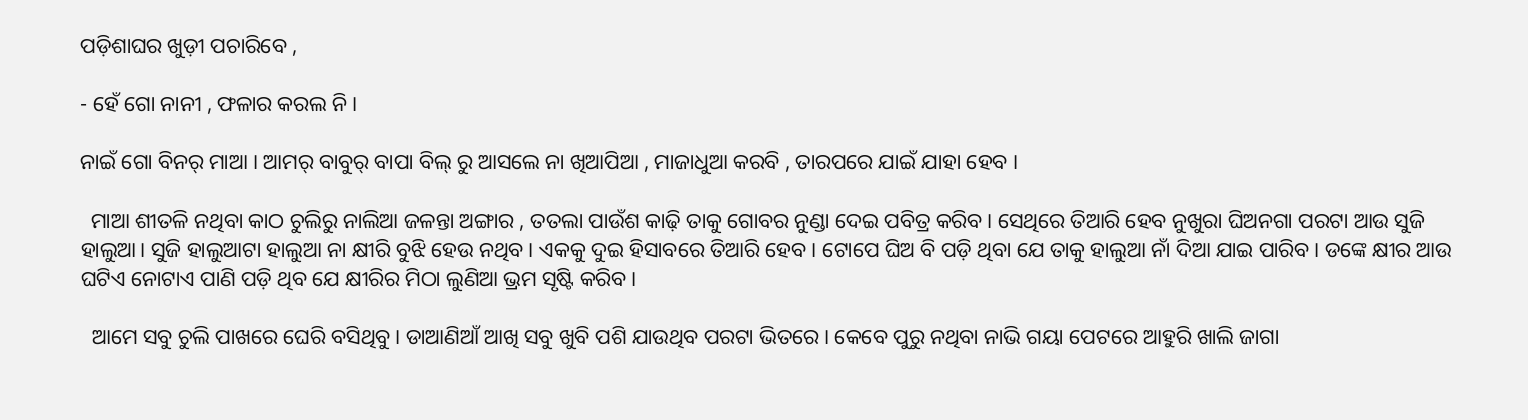ପଡ଼ିଶାଘର ଖୁଡ଼ୀ ପଚାରିବେ ,

- ହେଁ ଗୋ ନାନୀ , ଫଳାର କରଲ ନି ।

ନାଇଁ ଗୋ ବିନର୍ ମାଆ । ଆମର୍ ବାବୁର୍ ବାପା ବିଲ୍ ରୁ ଆସଲେ ନା ଖିଆପିଆ , ମାଜାଧୁଆ କରବି , ତାରପରେ ଯାଇଁ ଯାହା ହେବ ।

  ମାଆ ଶୀତଳି ନଥିବା କାଠ ଚୁଲିରୁ ନାଲିଆ ଜଳନ୍ତା ଅଙ୍ଗାର , ତତଲା ପାଉଁଶ କାଢ଼ି ତାକୁ ଗୋବର ନୁଣ୍ଡା ଦେଇ ପବିତ୍ର କରିବ। ସେଥିରେ ତିଆରି ହେବ ନୁଖୁରା ଘିଅନଗା ପରଟା ଆଉ ସୁଜି ହାଲୁଆ। ସୁଜି ହାଲୁଆଟା ହାଲୁଆ ନା କ୍ଷୀରି ବୁଝି ହେଉ ନଥିବ। ଏକକୁ ଦୁଇ ହିସାବରେ ତିଆରି ହେବ। ଟୋପେ ଘିଅ ବି ପଡ଼ି ଥିବା ଯେ ତାକୁ ହାଲୁଆ ନାଁ ଦିଆ ଯାଇ ପାରିବ। ଡଙ୍କେ କ୍ଷୀର ଆଉ ଘଟିଏ ନୋଟାଏ ପାଣି ପଡ଼ି ଥିବ ଯେ କ୍ଷୀରିର ମିଠା ଲୁଣିଆ ଭ୍ରମ ସୃଷ୍ଟି କରିବ।

  ଆମେ ସବୁ ଚୁଲି ପାଖରେ ଘେରି ବସିଥିବୁ। ଡାଆଣିଆଁ ଆଖି ସବୁ ଖୁବି ପଶି ଯାଉଥିବ ପରଟା ଭିତରେ। କେବେ ପୁରୁ ନଥିବା ନାଭି ଗୟା ପେଟରେ ଆହୁରି ଖାଲି ଜାଗା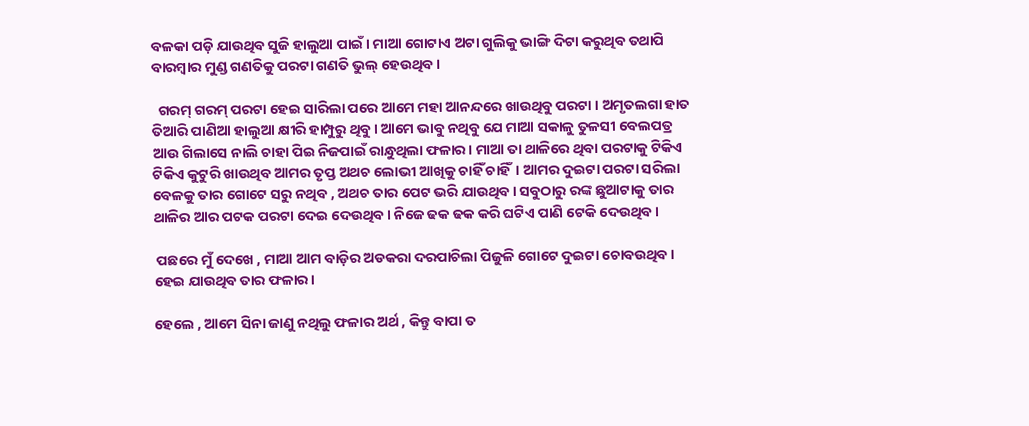ବଳକା ପଡ଼ି ଯାଉଥିବ ସୁଜି ହାଲୁଆ ପାଇଁ। ମାଆ ଗୋଟାଏ ଅଟା ଗୁଲିକୁ ଭାଙ୍ଗି ଦିଟା କରୁଥିବ ତଥାପି ବାରମ୍ବାର ମୁଣ୍ଡ ଗଣତିକୁ ପରଟା ଗଣତି ଭୁଲ୍ ହେଉଥିବ।

  ଗରମ୍ ଗରମ୍ ପରଟା ହେଇ ସାରିଲା ପରେ ଆମେ ମହା ଆନନ୍ଦରେ ଖାଉଥିବୁ ପରଟା । ଅମୃତଲଗା ହାତ ତିଆରି ପାଣିଆ ହାଲୁଆ କ୍ଷୀରି ହାମ୍ପୁରୁ ଥିବୁ। ଆମେ ଭାବୁ ନଥିବୁ ଯେ ମାଆ ସକାଳୁ ତୁଳସୀ ବେଲପତ୍ର ଆଉ ଗିଲାସେ ନାଲି ଚାହା ପିଇ ନିଜପାଇଁ ରାନ୍ଧୁଥିଲା ଫଳାର। ମାଆ ତା ଥାଳିରେ ଥିବା ପରଟାକୁ ଟିକିଏ ଟିକିଏ କୁଟୁରି ଖାଉଥିବ ଆମର ତୃପ୍ତ ଅଥଚ ଲୋଭୀ ଆଖିକୁ ଚାହିଁ ଚାହିଁ। ଆମର ଦୁଇଟା ପରଟା ସରିଲା ବେଳକୁ ତାର ଗୋଟେ ସରୁ ନଥିବ , ଅଥଚ ତାର ପେଟ ଭରି ଯାଉଥିବ। ସବୁଠାରୁ ରଙ୍କ ଛୁଆଟାକୁ ତାର ଥାଳିର ଆର ପଟକ ପରଟା ଦେଇ ଦେଉଥିବ। ନିଜେ ଢକ ଢକ କରି ଘଟିଏ ପାଣି ଟେକି ଦେଉଥିବ।

 ପଛରେ ମୁଁ ଦେଖେ , ମାଆ ଆମ ବାଡ଼ିର ଅଡକରା ଦରପାଚିଲା ପିଜୁଳି ଗୋଟେ ଦୁଇଟା ଚୋବଉଥିବ। ହେଇ ଯାଉଥିବ ତାର ଫଳାର।

ହେଲେ , ଆମେ ସିନା ଜାଣୁ ନଥିଲୁ ଫଳାର ଅର୍ଥ , କିନ୍ତୁ ବାପା ତ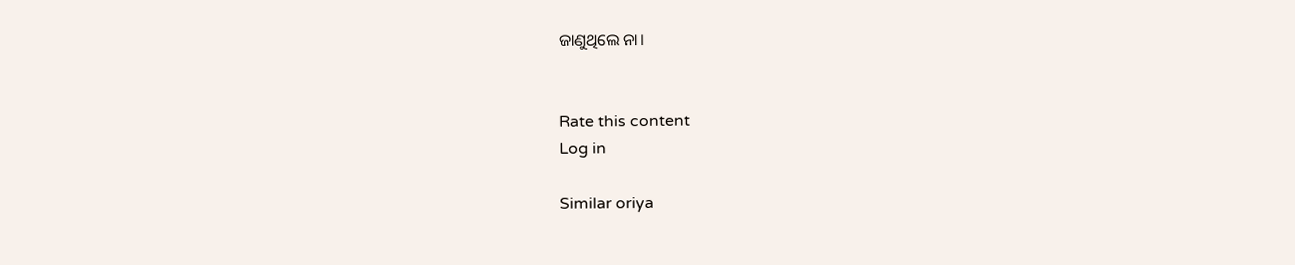ଜାଣୁଥିଲେ ନା।


Rate this content
Log in

Similar oriya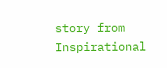story from Inspirational